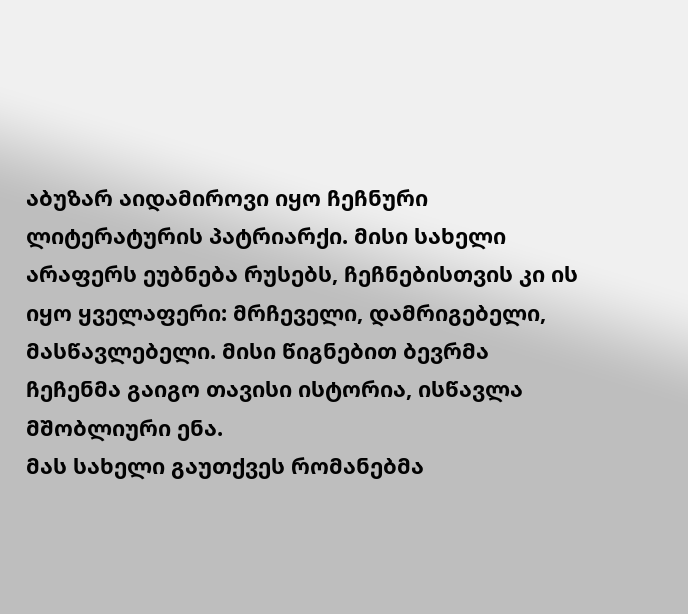აბუზარ აიდამიროვი იყო ჩეჩნური ლიტერატურის პატრიარქი. მისი სახელი არაფერს ეუბნება რუსებს, ჩეჩნებისთვის კი ის იყო ყველაფერი: მრჩეველი, დამრიგებელი, მასწავლებელი. მისი წიგნებით ბევრმა ჩეჩენმა გაიგო თავისი ისტორია, ისწავლა მშობლიური ენა.
მას სახელი გაუთქვეს რომანებმა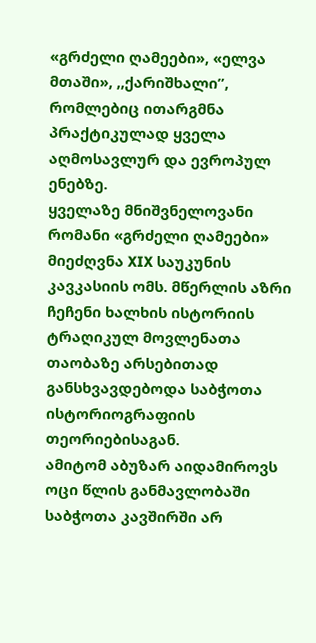«გრძელი ღამეები», «ელვა მთაში», ,,ქარიშხალი”, რომლებიც ითარგმნა პრაქტიკულად ყველა აღმოსავლურ და ევროპულ ენებზე.
ყველაზე მნიშვნელოვანი რომანი «გრძელი ღამეები» მიეძღვნა XIX საუკუნის კავკასიის ომს. მწერლის აზრი ჩეჩენი ხალხის ისტორიის ტრაღიკულ მოვლენათა თაობაზე არსებითად განსხვავდებოდა საბჭოთა ისტორიოგრაფიის თეორიებისაგან.
ამიტომ აბუზარ აიდამიროვს ოცი წლის განმავლობაში საბჭოთა კავშირში არ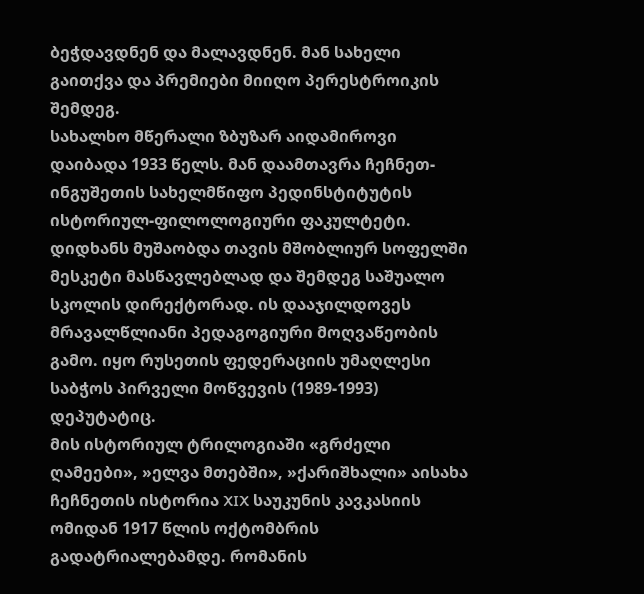ბეჭდავდნენ და მალავდნენ. მან სახელი გაითქვა და პრემიები მიიღო პერესტროიკის შემდეგ.
სახალხო მწერალი ზბუზარ აიდამიროვი დაიბადა 1933 წელს. მან დაამთავრა ჩეჩნეთ-ინგუშეთის სახელმწიფო პედინსტიტუტის ისტორიულ-ფილოლოგიური ფაკულტეტი. დიდხანს მუშაობდა თავის მშობლიურ სოფელში მესკეტი მასწავლებლად და შემდეგ საშუალო სკოლის დირექტორად. ის დააჯილდოვეს მრავალწლიანი პედაგოგიური მოღვაწეობის გამო. იყო რუსეთის ფედერაციის უმაღლესი საბჭოს პირველი მოწვევის (1989-1993) დეპუტატიც.
მის ისტორიულ ტრილოგიაში «გრძელი ღამეები», »ელვა მთებში», »ქარიშხალი» აისახა ჩეჩნეთის ისტორია XIX საუკუნის კავკასიის ომიდან 1917 წლის ოქტომბრის გადატრიალებამდე. რომანის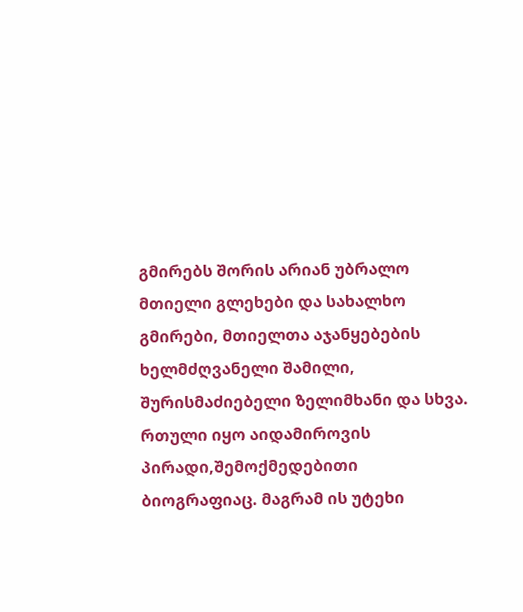გმირებს შორის არიან უბრალო მთიელი გლეხები და სახალხო გმირები, მთიელთა აჯანყებების ხელმძღვანელი შამილი, შურისმაძიებელი ზელიმხანი და სხვა.
რთული იყო აიდამიროვის პირადი,შემოქმედებითი ბიოგრაფიაც. მაგრამ ის უტეხი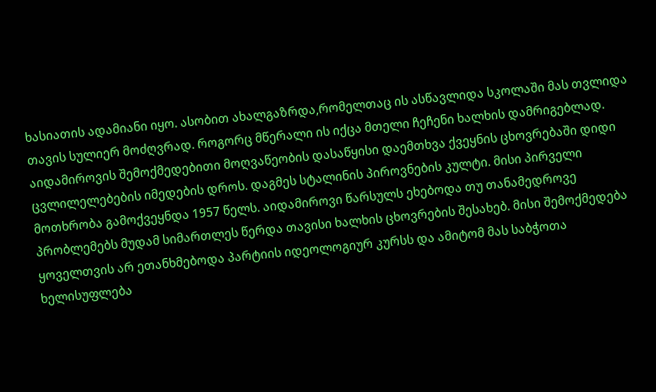ხასიათის ადამიანი იყო. ასობით ახალგაზრდა,რომელთაც ის ასწავლიდა სკოლაში მას თვლიდა თავის სულიერ მოძღვრად. როგორც მწერალი ის იქცა მთელი ჩეჩენი ხალხის დამრიგებლად.
აიდამიროვის შემოქმედებითი მოღვაწეობის დასაწყისი დაემთხვა ქვეყნის ცხოვრებაში დიდი ცვლილელებების იმედების დროს. დაგმეს სტალინის პიროვნების კულტი. მისი პირველი მოთხრობა გამოქვეყნდა 1957 წელს. აიდამიროვი წარსულს ეხებოდა თუ თანამედროვე პრობლემებს მუდამ სიმართლეს წერდა თავისი ხალხის ცხოვრების შესახებ. მისი შემოქმედება ყოველთვის არ ეთანხმებოდა პარტიის იდეოლოგიურ კურსს და ამიტომ მას საბჭოთა ხელისუფლება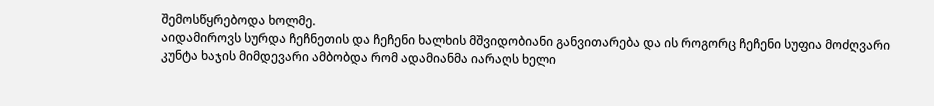შემოსწყრებოდა ხოლმე.
აიდამიროვს სურდა ჩეჩნეთის და ჩეჩენი ხალხის მშვიდობიანი განვითარება და ის როგორც ჩეჩენი სუფია მოძღვარი კუნტა ხაჯის მიმდევარი ამბობდა რომ ადამიანმა იარაღს ხელი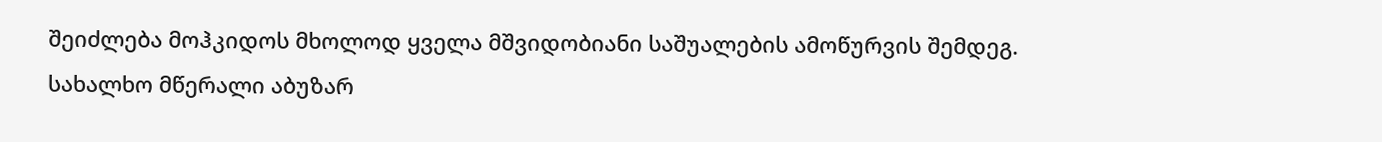შეიძლება მოჰკიდოს მხოლოდ ყველა მშვიდობიანი საშუალების ამოწურვის შემდეგ.
სახალხო მწერალი აბუზარ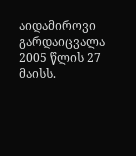აიდამიროვი გარდაიცვალა 2005 წლის 27 მაისს.